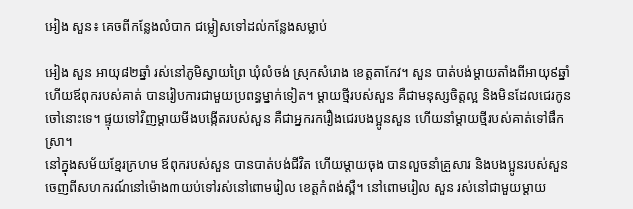អៀង សួន៖ គេចពីកន្លែងលំបាក ជម្លៀសទៅដល់កន្លែងសម្លាប់

អៀង សួន អាយុ៨២ឆ្នាំ រស់នៅភូមិស្វាយព្រៃ ឃុំលំចង់ ស្រុកសំរោង ខេត្តតាកែវ។ សួន បាត់បង់ម្ដាយតាំងពីអាយុ៩ឆ្នាំ ហើយឪពុករបស់គាត់ បានរៀបការជាមួយប្រពន្ធម្នាក់ទៀត។ ម្ដាយថ្មីរបស់សួន គឺជាមនុស្សចិត្តល្អ និងមិនដែលជេរកូនចៅនោះទេ។ ផ្ទុយទៅវិញម្ដាយមីងបង្កើតរបស់សួន គឺជាអ្នករករឿងជេរបងប្អូនសួន ហើយនាំម្ដាយថ្មីរបស់គាត់ទៅផឹកស្រា។
នៅក្នុងសម័យខ្មែរក្រហម ឪពុករបស់សួន បានបាត់បង់ជីវិត ហើយម្ដាយចុង បានលួចនាំគ្រួសារ និងបងប្អូនរបស់សួន ចេញពីសហករណ៍នៅម៉ោង៣យប់ទៅរស់នៅពោមរៀល ខេត្តកំពង់ស្ពឺ។ នៅពោមរៀល សួន រស់នៅជាមួយម្ដាយ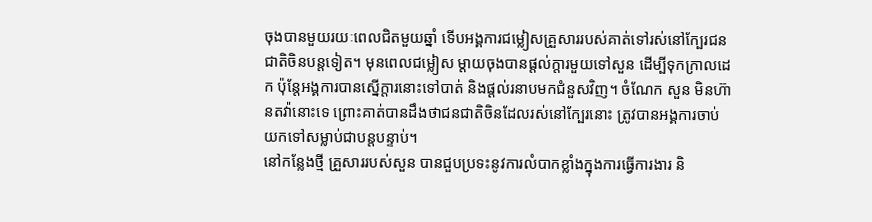ចុងបានមួយរយៈពេលជិតមួយឆ្នាំ ទើបអង្គការជម្លៀសគ្រួសាររបស់គាត់ទៅរស់នៅក្បែរជនជាតិចិនបន្តទៀត។ មុនពេលជម្លៀស ម្ដាយចុងបានផ្ដល់ក្ដារមួយទៅសួន ដើម្បីទុកក្រាលដេក ប៉ុន្តែអង្គការបានស្នើក្ដារនោះទៅបាត់ និងផ្ដល់រនាបមកជំនួសវិញ។ ចំណែក សួន មិនហ៊ានតវ៉ានោះទេ ព្រោះគាត់បានដឹងថាជនជាតិចិនដែលរស់នៅក្បែរនោះ ត្រូវបានអង្គការចាប់យកទៅសម្លាប់ជាបន្តបន្ទាប់។
នៅកន្លែងថ្មី គ្រួសាររបស់សួន បានជួបប្រទះនូវការលំបាកខ្លាំងក្នុងការធ្វើការងារ និ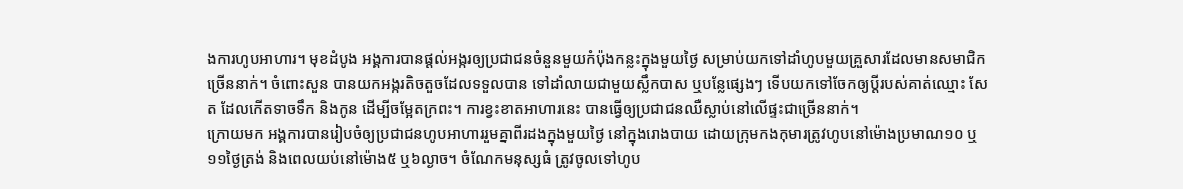ងការហូបអាហារ។ មុខដំបូង អង្គការបានផ្ដល់អង្ករឲ្យប្រជាជនចំនួនមួយកំប៉ុងកន្លះក្នុងមួយថ្ងៃ សម្រាប់យកទៅដាំហូបមួយគ្រួសារដែលមានសមាជិកច្រើននាក់។ ចំពោះសួន បានយកអង្ករតិចតួចដែលទទួលបាន ទៅដាំលាយជាមួយស្លឹកបាស ឬបន្លែផ្សេងៗ ទើបយកទៅចែកឲ្យប្ដីរបស់គាត់ឈ្មោះ សែត ដែលកើតទាចទឹក និងកូន ដើម្បីចម្អែតក្រពះ។ ការខ្វះខាតអាហារនេះ បានធ្វើឲ្យប្រជាជនឈឺស្លាប់នៅលើផ្ទះជាច្រើននាក់។
ក្រោយមក អង្គការបានរៀបចំឲ្យប្រជាជនហូបអាហាររួមគ្នាពីរដងក្នុងមួយថ្ងៃ នៅក្នុងរោងបាយ ដោយក្រុមកងកុមារត្រូវហូបនៅម៉ោងប្រមាណ១០ ឬ១១ថ្ងៃត្រង់ និងពេលយប់នៅម៉ោង៥ ឬ៦ល្ងាច។ ចំណែកមនុស្សធំ ត្រូវចូលទៅហូប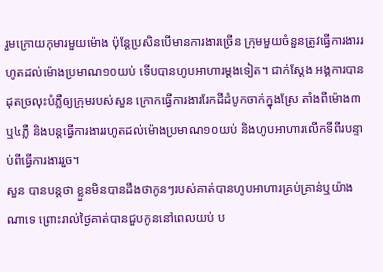រួមក្រោយកុមារមួយម៉ោង ប៉ុន្តែប្រសិនបើមានការងារច្រើន ក្រុមមួយចំនួនត្រូវធ្វើការងាររហូតដល់ម៉ោងប្រមាណ១០យប់ ទើបបានហូបអាហារម្ដងទៀត។ ជាក់ស្ដែង អង្គការបានដុតច្រលុះបំភ្លឺឲ្យក្រុមរបស់សួន ក្រោកធ្វើការងាររែកដីដំបូកចាក់ក្នុងស្រែ តាំងពីម៉ោង៣ ឬ៤ភ្លឺ និងបន្តធ្វើការងាររហូតដល់ម៉ោងប្រមាណ១០យប់ និងហូបអាហារលើកទីពីរបន្ទាប់ពីធ្វើការងាររួច។
សួន បានបន្តថា ខ្លួនមិនបានដឹងថាកូនៗរបស់គាត់បានហូបអាហារគ្រប់គ្រាន់ឬយ៉ាងណាទេ ព្រោះរាល់ថ្ងៃគាត់បានជួបកូននៅពេលយប់ ប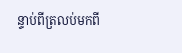ន្ទាប់ពីត្រលប់មកពី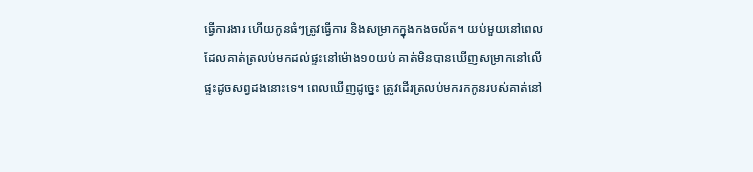ធ្វើការងារ ហើយកូនធំៗត្រូវធ្វើការ និងសម្រាកក្នុងកងចល័ត។ យប់មួយនៅពេលដែលគាត់ត្រលប់មកដល់ផ្ទះនៅម៉ោង១០យប់ គាត់មិនបានឃើញសម្រាកនៅលើផ្ទះដូចសព្វដងនោះទេ។ ពេលឃើញដូច្នេះ ត្រូវដើរត្រលប់មករកកូនរបស់គាត់នៅ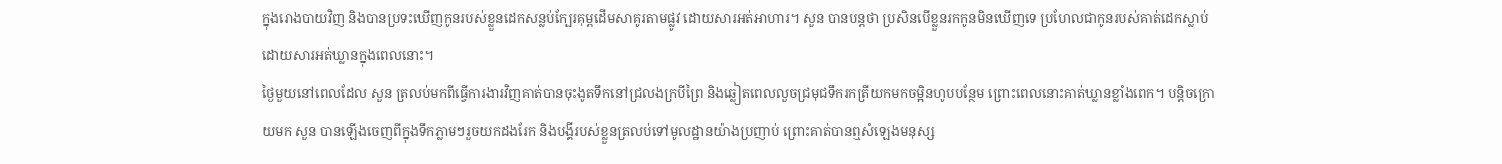ក្នុងរោងបាយវិញ និងបានប្រទះឃើញកូនរបស់ខ្លួនដេកសន្លប់ក្បែរគុម្ពដើមសាគូរតាមផ្លូវ ដោយសារអត់អាហារ។ សួន បានបន្តថា ប្រសិនបើខ្លួនរកកូនមិនឃើញទេ ប្រហែលជាកូនរបស់គាត់ដេកស្លាប់ដោយសារអត់ឃ្លានក្នុងពេលនោះ។
ថ្ងៃមួយនៅពេលដែល សួន ត្រលប់មកពីធ្វើការងារវិញគាត់បានចុះងូតទឹកនៅជ្រលងក្របីព្រៃ និងឆ្លៀតពេលលួចជ្រមុជទឹករកត្រីយកមកចម្អិនហូបបន្ថែម ព្រោះពេលនោះគាត់ឃ្លានខ្លាំងពេក។ បន្តិចក្រោយមក សួន បានឡើងចេញពីក្នុងទឹកភ្លាមៗរួចយកដងរែក និងបង្គីរបស់ខ្លួនត្រលប់ទៅមូលដ្ឋានយ៉ាងប្រញាប់ ព្រោះគាត់បានឮសំឡេងមនុស្ស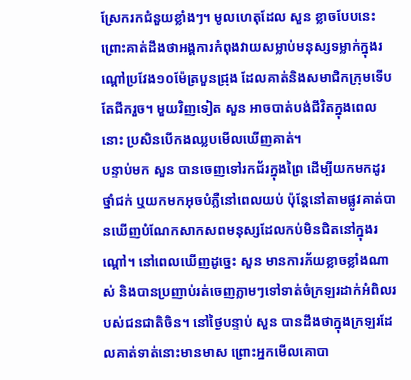ស្រែករកជំនួយខ្លាំងៗ។ មូលហេតុដែល សួន ខ្លាចបែបនេះ ព្រោះគាត់ដឹងថាអង្គការកំពុងវាយសម្លាប់មនុស្សទម្លាក់ក្នុងរណ្ដៅប្រវែង១០ម៉ែត្របួនជ្រុង ដែលគាត់និងសមាជិកក្រុមទើបតែជីករួច។ មួយវិញទៀត សួន អាចបាត់បង់ជីវិតក្នុងពេលនោះ ប្រសិនបើកងឈ្លបមើលឃើញគាត់។
បន្ទាប់មក សួន បានចេញទៅរកជ័រក្នុងព្រៃ ដើម្បីយកមកដូរថ្នាំជក់ ឬយកមកអុចបំភ្លឺនៅពេលយប់ ប៉ុន្តែនៅតាមផ្លូវគាត់បានឃើញបំណែកសាកសពមនុស្សដែលកប់មិនជិតនៅក្នុងរណ្ដៅ។ នៅពេលឃើញដូច្នេះ សួន មានការភ័យខ្លាចខ្លាំងណាស់ និងបានប្រញាប់រត់ចេញភ្លាមៗទៅទាត់ចំក្រឡរដាក់អំពិលរបស់ជនជាតិចិន។ នៅថ្ងៃបន្ទាប់ សួន បានដឹងថាក្នុងក្រឡរដែលគាត់ទាត់នោះមានមាស ព្រោះអ្នកមើលគោបា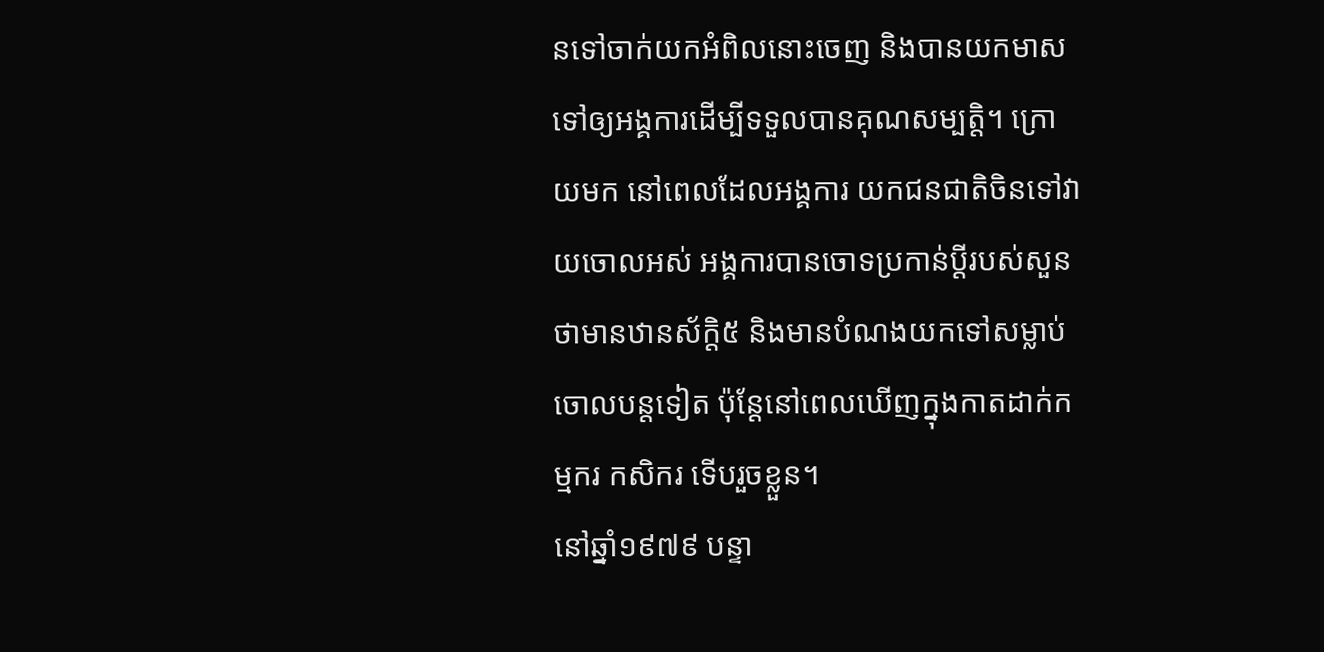នទៅចាក់យកអំពិលនោះចេញ និងបានយកមាសទៅឲ្យអង្គការដើម្បីទទួលបានគុណសម្បត្តិ។ ក្រោយមក នៅពេលដែលអង្គការ យកជនជាតិចិនទៅវាយចោលអស់ អង្គការបានចោទប្រកាន់ប្ដីរបស់សួនថាមានឋានស័ក្ដិ៥ និងមានបំណងយកទៅសម្លាប់ចោលបន្តទៀត ប៉ុន្តែនៅពេលឃើញក្នុងកាតដាក់កម្មករ កសិករ ទើបរួចខ្លួន។
នៅឆ្នាំ១៩៧៩ បន្ទា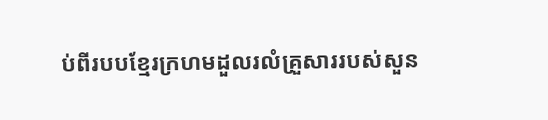ប់ពីរបបខ្មែរក្រហមដួលរលំគ្រួសាររបស់សួន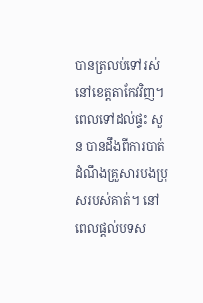បានត្រលប់ទៅរស់នៅខេត្តតាកែវវិញ។ ពេលទៅដល់ផ្ទះ សួន បានដឹងពីការបាត់ដំណឹងគ្រួសារបងប្រុសរបស់គាត់។ នៅពេលផ្ដល់បទស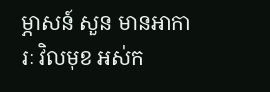ម្ភាសន៍ សួន មានអាការៈ វិលមុខ អស់ក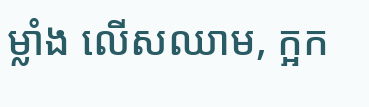ម្លាំង លើសឈាម, ក្អក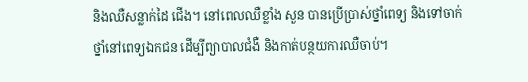និងឈឺសន្លាក់ដៃ ជើង។ នៅពេលឈឺខ្លាំង សួន បានប្រើប្រាស់ថ្នាំពេទ្យ និងទៅចាក់ថ្នាំនៅពេទ្យឯកជន ដើម្បីព្យាបាលជំងឺ និងកាត់បន្ថយការឈឺចាប់។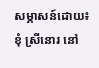សម្ភាសន៍ដោយ៖ ខុំ ស្រីនោរ នៅ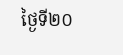ថ្ងៃទី២០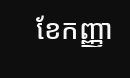ខែកញ្ញា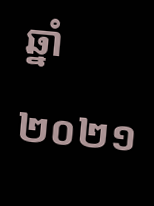ឆ្នាំ២០២១